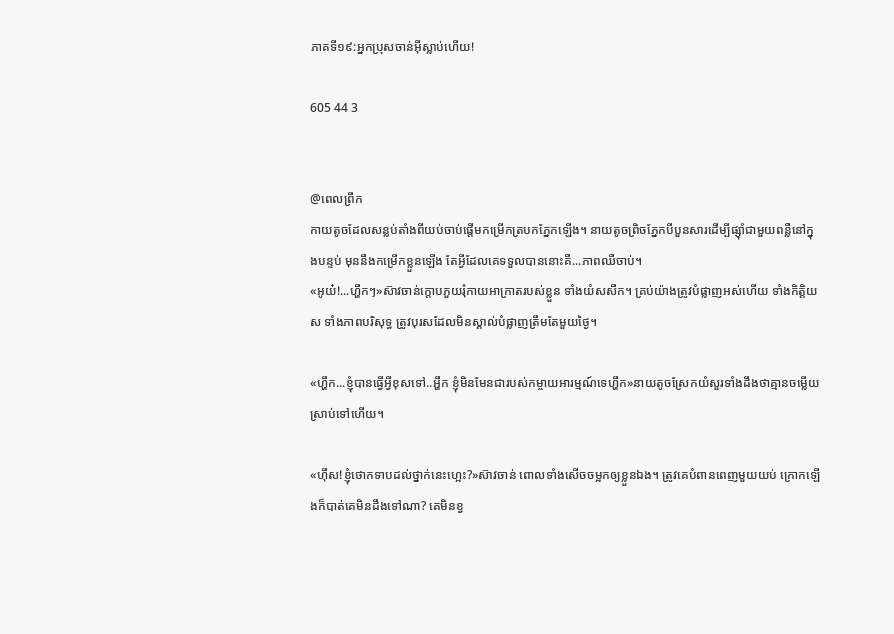ភាគទី១៩:អ្នកប្រុសចាន់អ៊ីស្លាប់ហើយ!

605 44 3


@ពេលព្រឹក
កាយតូចដែលសន្លប់តាំងពីយប់ចាប់ផ្តើមកម្រើកត្របកភ្នែកឡើង។ នាយតូចព្រិចភ្នែកបីបួនសារដើម្បីផ្ស៊ាំជាមួយពន្លឺនៅក្នុងបន្ទប់ មុននឹងកម្រើកខ្លួនឡើង តែអ្វីដែលគេទទួលបាននោះគឺ...ភាពឈឺចាប់។
«អូយ៎!...ហ្ហឹកៗ»ស៊ាវចាន់ក្តោបភួយរុំកាយអាក្រាតរបស់ខ្លួន ទាំងយំសសឹក។ គ្រប់យ៉ាងត្រូវបំផ្លាញអស់ហើយ ទាំងកិត្តិយស ទាំងភាពបរិសុទ្ធ ត្រូវបុរសដែលមិនស្គាល់បំផ្លាញត្រឹមតែមួយថ្ងៃ។

«ហ្ហឹក...ខ្ញុំបានធ្វើអ្វីខុសទៅ..អ្ហឹក ខ្ញុំមិនមែនជារបស់កម្ចាយអារម្មណ៍ទេហ្ហឹក»នាយតូចស្រែកយំសួរទាំងដឹងថាគ្មានចម្លើយស្រាប់ទៅហើយ។

«ហ៊ឹស!ខ្ញុំថោកទាបដល់ថ្នាក់នេះហ្អេះ?»ស៊ាវចាន់ ពោលទាំងសើចចម្អកឲ្យខ្លួនឯង។ ត្រូវគេបំពានពេញមួយយប់ ក្រោកឡើងក៏បាត់គេមិនដឹងទៅណា? គេមិនខ្វ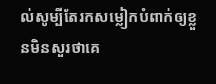ល់សូម្បីតែរកសម្លៀកបំពាក់ឲ្យខ្លួនមិនសួរថាគេ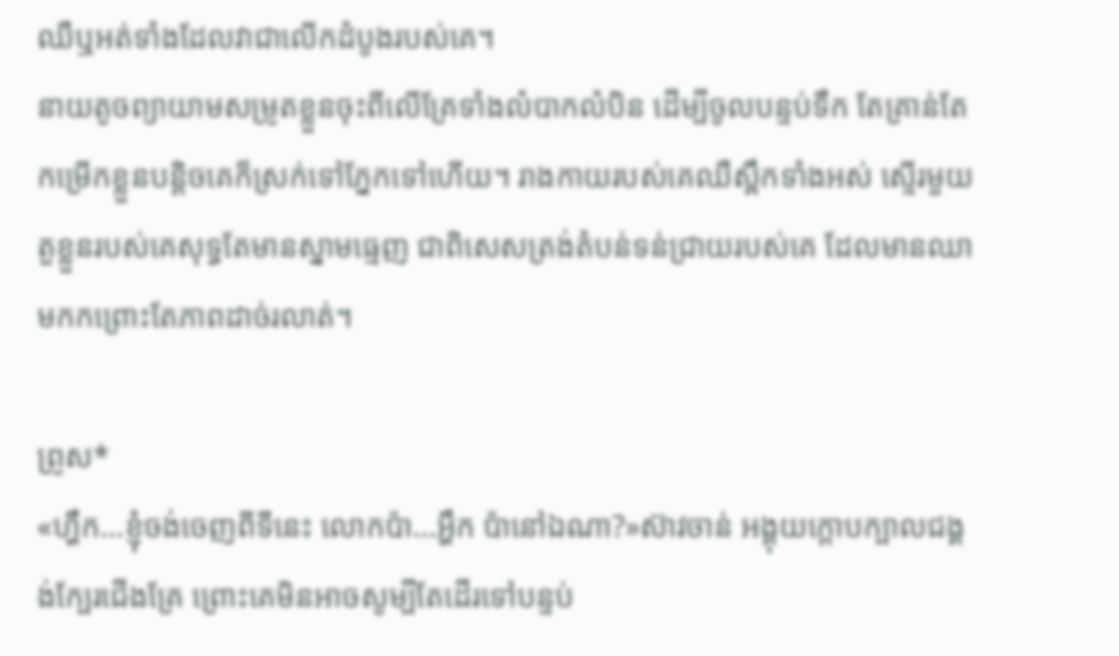ឈឺឬអត់ទាំងដែលវាជាលើកដំបូងរបស់គេ។
នាយតូចព្យាយាមសម្រូតខ្លួនចុះពីលើគ្រែទាំងលំបាកលំបិន ដើម្បីចូលបន្ទប់ទឹក តែគ្រាន់តែកម្រើកខ្លួនបន្តិចគេក៏ស្រក់ទៅភ្នែកទៅហើយ។ រាងកាយរបស់គេឈឺស្ពឹកទាំងអស់ ស្ទើរមួយតួខ្លួនរបស់គេសុទ្ធតែមានស្នាមធ្មេញ ជាពិសេសត្រង់តំបន់ទន់ជ្រាយរបស់គេ ដែលមានឈាមកកព្រោះតែភាពដាច់រលាត់។

ព្រូស*
«ហ្ហឹក...ខ្ញុំចង់ចេញពីទីនេះ លោកប៉ា...អ្ហឹក ប៉ានៅឯណា?»ស៊ាវចាន់ អង្គុយក្តោបក្បាលជង្គង់ក្បែរជើងគ្រែ ព្រោះគេមិនអាចសូម្បីតែដើរទៅបន្ទប់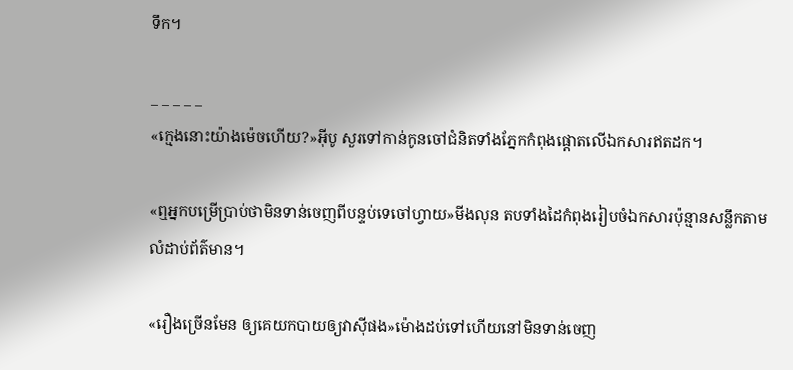ទឹក។

_ _ _ _ _
«ក្មេងនោះយ៉ាងម៉េចហើយ?»អ៊ីបូ សួរទៅកាន់កូនចៅជំនិតទាំងភ្នែកកំពុងផ្តោតលើឯកសារឥតដក។

«ឮអ្នកបម្រើប្រាប់ថាមិនទាន់ចេញពីបន្ទប់ទេចៅហ្វាយ»មីងលុន តបទាំងដៃកំពុងរៀបចំឯកសារប៉ុន្មានសន្លឹកតាមលំដាប់ព័ត៌មាន។

«រឿងច្រើនមែន ឲ្យគេយកបាយឲ្យវាស៊ីផង»ម៉ោងដប់ទៅហើយនៅមិនទាន់ចេញ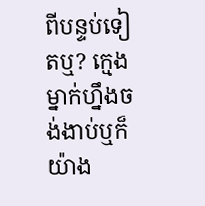ពីបន្ទប់ទៀតឬ? ក្មេងម្នាក់ហ្នឹងចង់ងាប់ឬក៏យ៉ាង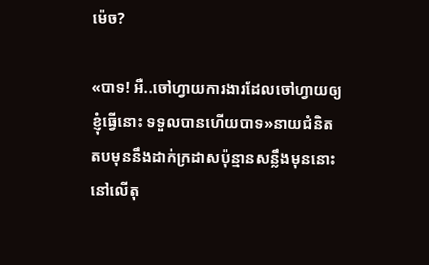ម៉េច?

«បាទ! អឺ..ចៅហ្វាយការងារដែលចៅហ្វាយឲ្យខ្ញុំធ្វើនោះ ទទួលបានហើយបាទ»នាយជំនិតតបមុននឹងដាក់ក្រដាសប៉ុន្មានសន្លឹងមុននោះនៅលើតុ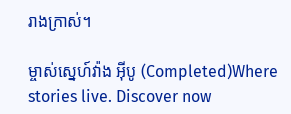រាងក្រាស់។

ម្ចាស់ស្នេហ៍វ៉ាង អុីបូ (Completed)Where stories live. Discover now